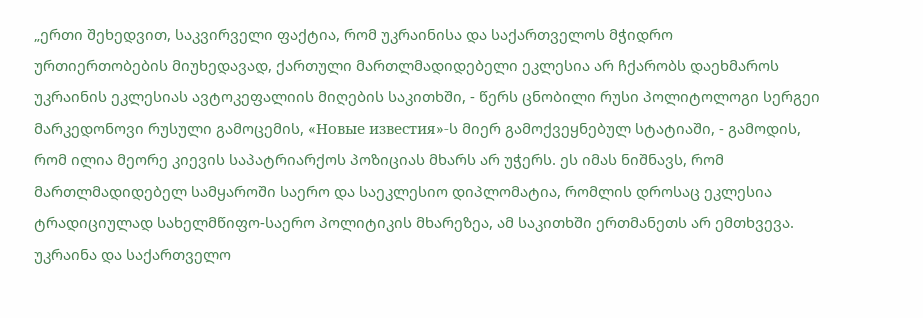„ერთი შეხედვით, საკვირველი ფაქტია, რომ უკრაინისა და საქართველოს მჭიდრო
ურთიერთობების მიუხედავად, ქართული მართლმადიდებელი ეკლესია არ ჩქარობს დაეხმაროს უკრაინის ეკლესიას ავტოკეფალიის მიღების საკითხში, - წერს ცნობილი რუსი პოლიტოლოგი სერგეი მარკედონოვი რუსული გამოცემის, «Новые известия»-ს მიერ გამოქვეყნებულ სტატიაში, - გამოდის, რომ ილია მეორე კიევის საპატრიარქოს პოზიციას მხარს არ უჭერს. ეს იმას ნიშნავს, რომ მართლმადიდებელ სამყაროში საერო და საეკლესიო დიპლომატია, რომლის დროსაც ეკლესია ტრადიციულად სახელმწიფო-საერო პოლიტიკის მხარეზეა, ამ საკითხში ერთმანეთს არ ემთხვევა.
უკრაინა და საქართველო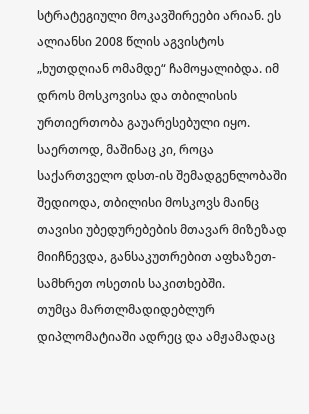სტრატეგიული მოკავშირეები არიან. ეს ალიანსი 2008 წლის აგვისტოს „ხუთდღიან ომამდე“ ჩამოყალიბდა. იმ დროს მოსკოვისა და თბილისის ურთიერთობა გაუარესებული იყო. საერთოდ, მაშინაც კი, როცა საქართველო დსთ-ის შემადგენლობაში შედიოდა, თბილისი მოსკოვს მაინც თავისი უბედურებების მთავარ მიზეზად მიიჩნევდა, განსაკუთრებით აფხაზეთ-სამხრეთ ოსეთის საკითხებში.
თუმცა მართლმადიდებლურ დიპლომატიაში ადრეც და ამჟამადაც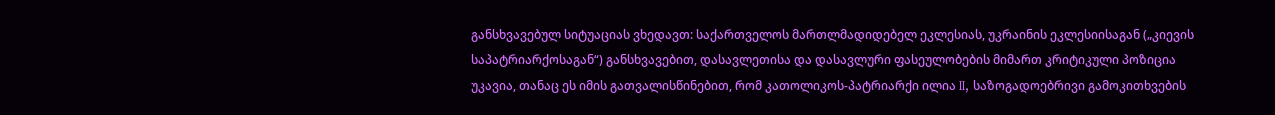განსხვავებულ სიტუაციას ვხედავთ: საქართველოს მართლმადიდებელ ეკლესიას, უკრაინის ეკლესიისაგან („კიევის საპატრიარქოსაგან“) განსხვავებით, დასავლეთისა და დასავლური ფასეულობების მიმართ კრიტიკული პოზიცია უკავია, თანაც ეს იმის გათვალისწინებით, რომ კათოლიკოს-პატრიარქი ილია II, საზოგადოებრივი გამოკითხვების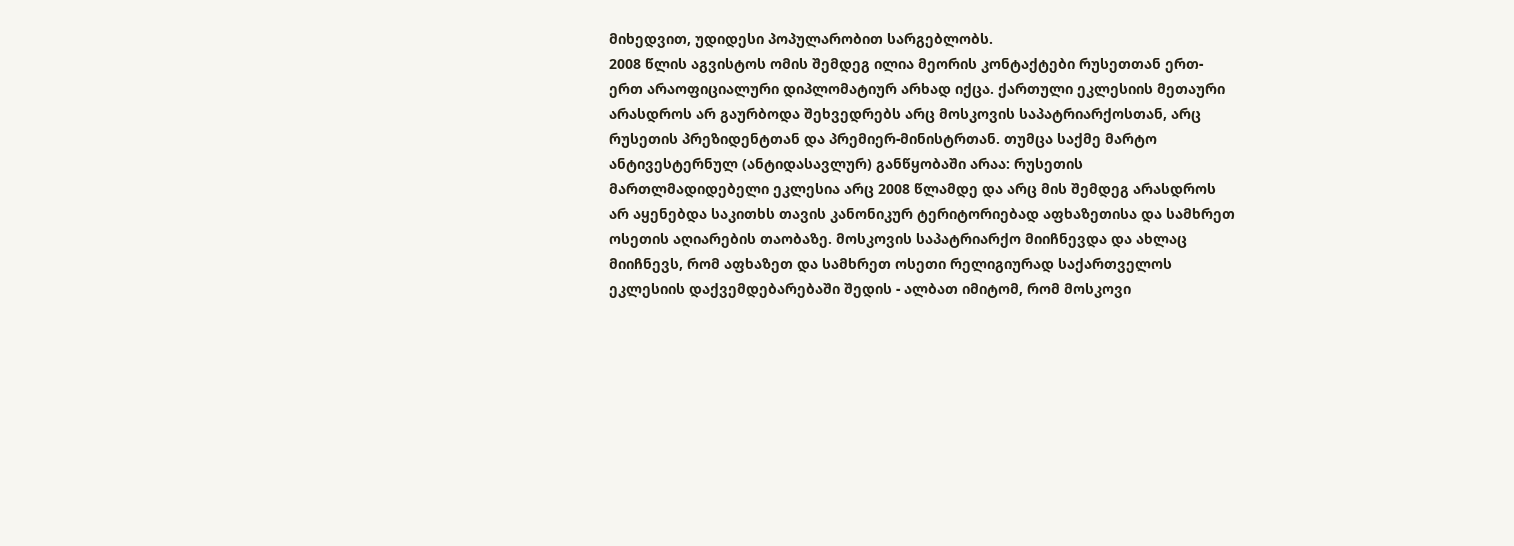მიხედვით, უდიდესი პოპულარობით სარგებლობს.
2008 წლის აგვისტოს ომის შემდეგ ილია მეორის კონტაქტები რუსეთთან ერთ-ერთ არაოფიციალური დიპლომატიურ არხად იქცა. ქართული ეკლესიის მეთაური არასდროს არ გაურბოდა შეხვედრებს არც მოსკოვის საპატრიარქოსთან, არც რუსეთის პრეზიდენტთან და პრემიერ-მინისტრთან. თუმცა საქმე მარტო ანტივესტერნულ (ანტიდასავლურ) განწყობაში არაა: რუსეთის მართლმადიდებელი ეკლესია არც 2008 წლამდე და არც მის შემდეგ არასდროს არ აყენებდა საკითხს თავის კანონიკურ ტერიტორიებად აფხაზეთისა და სამხრეთ ოსეთის აღიარების თაობაზე. მოსკოვის საპატრიარქო მიიჩნევდა და ახლაც მიიჩნევს, რომ აფხაზეთ და სამხრეთ ოსეთი რელიგიურად საქართველოს ეკლესიის დაქვემდებარებაში შედის - ალბათ იმიტომ, რომ მოსკოვი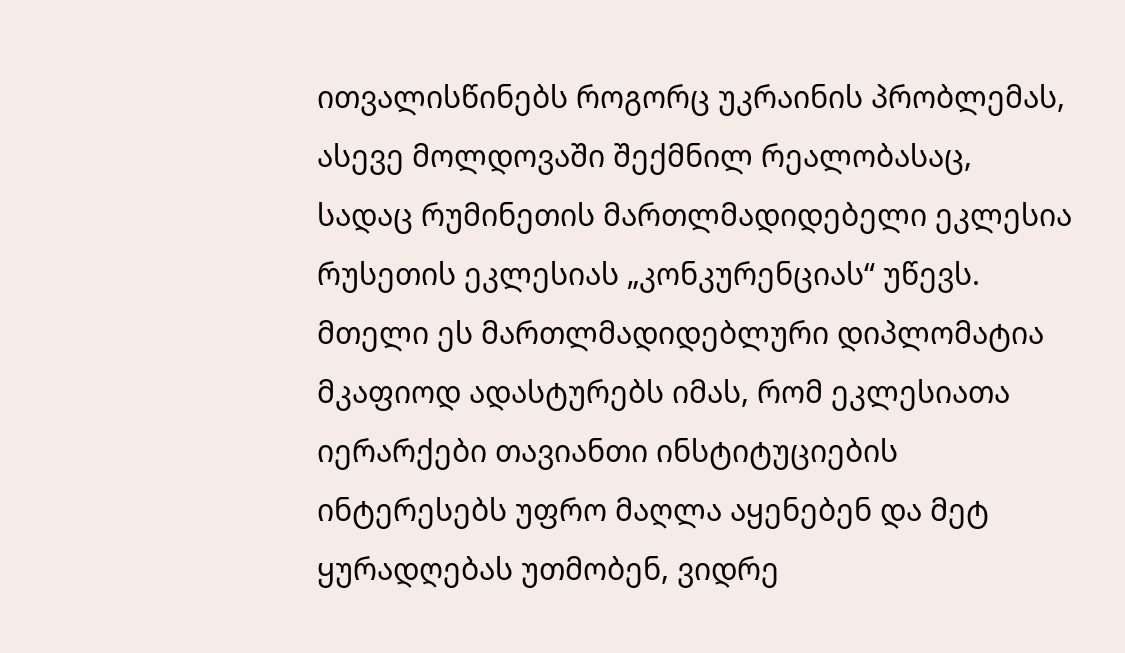ითვალისწინებს როგორც უკრაინის პრობლემას, ასევე მოლდოვაში შექმნილ რეალობასაც, სადაც რუმინეთის მართლმადიდებელი ეკლესია რუსეთის ეკლესიას „კონკურენციას“ უწევს.
მთელი ეს მართლმადიდებლური დიპლომატია მკაფიოდ ადასტურებს იმას, რომ ეკლესიათა იერარქები თავიანთი ინსტიტუციების ინტერესებს უფრო მაღლა აყენებენ და მეტ ყურადღებას უთმობენ, ვიდრე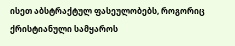ისეთ აბსტრაქტულ ფასეულობებს, როგორიც ქრისტიანული სამყაროს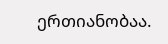ერთიანობაა.